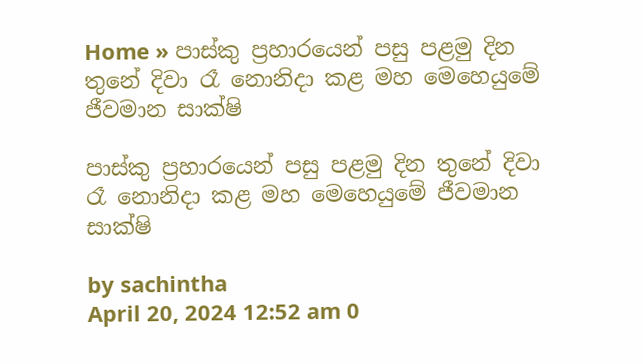Home » පාස්කු ප්‍රහාරයෙන් පසු පළමු දින තුනේ දිවා රෑ නොනිදා කළ මහ මෙහෙයුමේ ජීවමාන සාක්ෂි

පාස්කු ප්‍රහාරයෙන් පසු පළමු දින තුනේ දිවා රෑ නොනිදා කළ මහ මෙහෙයුමේ ජීවමාන සාක්ෂි

by sachintha
April 20, 2024 12:52 am 0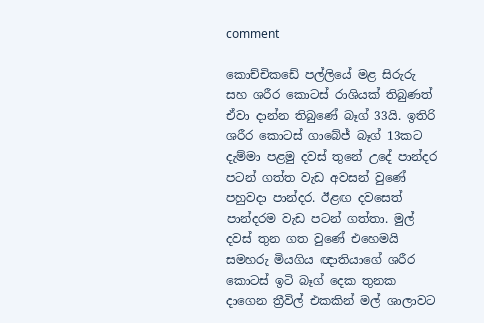comment

කොච්චිකඩේ පල්ලියේ මළ සිරුරු සහ ශරීර කොටස් රාශියක් තිබුණත් ඒවා දාන්න තිබුණේ බෑග් 33යි. ඉතිරි ශරීර කොටස් ගාබේජ් බෑග් 13කට දැම්මා පළමු දවස් තුනේ උදේ පාන්දර පටන් ගත්ත වැඩ අවසන් වුණේ පහුවදා පාන්දර. ඊළඟ දවසෙත් පාන්දරම වැඩ පටන් ගත්තා. මුල් දවස් තුන ගත වුණේ එහෙමයි සමහරු මියගිය ඥාතියාගේ ශරීර කොටස් ඉටි බෑග් දෙක තුනක දාගෙන ත්‍රීවිල් එකකින් මල් ශාලාවට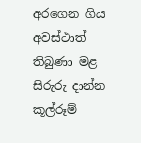අරගෙන ගිය අවස්ථාත් තිබුණා මළ සිරුරු දාන්න කූල්රූම්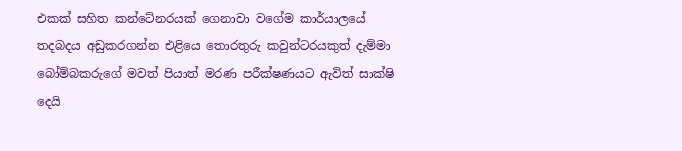එකක් සහිත කන්ටේනරයක් ගෙනාවා වගේම කාර්යාලයේ තදබදය අඩුකරගන්න එළියෙ තොරතුරු කවුන්ටරයකුත් දැම්මා බෝම්බකරුගේ මවත් පියාත් මරණ පරීක්ෂණයට ඇවිත් සාක්ෂි දෙයි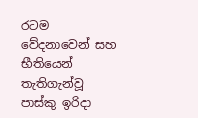රටම වේදනාවෙන් සහ භීතියෙන් තැතිගැන්වූ පාස්කු ඉරිදා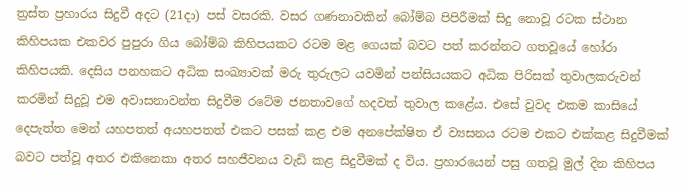ත්‍රස්ත ප්‍රහාරය සිදුවී අදට (21දා) පස් වසරකි. වසර ගණනාවකින් බෝම්බ පිපිරීමක් සිදු නොවූ රටක ස්ථාන කිහිපයක එකවර පුපුරා ගිය බෝම්බ කිහිපයකට රටම මළ ගෙයක් බවට පත් කරන්නට ගතවූයේ හෝරා කිහිපයකි. දෙසිය පනහකට අධික සංඛ්‍යාවක් මරු තුරුලට යවමින් පන්සියයකට අධික පිරිසක් තුවාලකරුවන් කරමින් සිදුවූ එම අවාසනාවන්ත සිදුවීම රටේම ජනතාවගේ හදවත් තුවාල කළේය. එසේ වුවද එකම කාසියේ දෙපැත්ත මෙන් යහපතත් අයහපතත් එකට පසක් කළ එම අනපේක්ෂිත ඒ ව්‍යසනය රටම එකට එක්කළ සිදුවීමක් බවට පත්වූ අතර එකිනෙකා අතර සහජීවනය වැඩි කළ සිදුවීමක් ද විය. ප්‍රහාරයෙන් පසු ගතවූ මුල් දින කිහිපය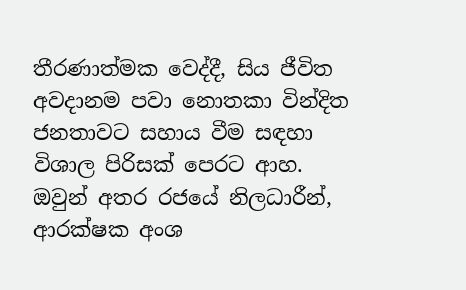තීරණාත්මක වෙද්දී, සිය ජීවිත අවදානම පවා නොතකා වින්දිත ජනතාවට සහාය වීම සඳහා විශාල පිරිසක් පෙරට ආහ. ඔවුන් අතර රජයේ නිලධාරීන්, ආරක්ෂක අංශ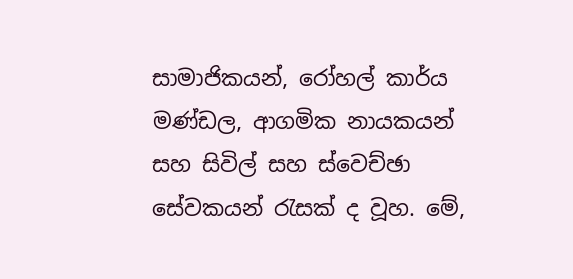සාමාජිකයන්, රෝහල් කාර්ය මණ්ඩල, ආගමික නායකයන් සහ සිවිල් සහ ස්වෙච්ඡා සේවකයන් රැසක් ද වූහ. මේ,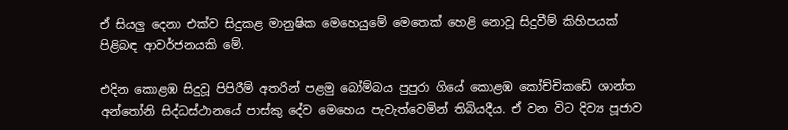ඒ සියලු දෙනා එක්ව සිදුකළ මානුෂික මෙහෙයුමේ මෙතෙක් හෙළි නොවූ සිදුවීම් කිහිපයක් පිළිබඳ ආවර්ජනයකි මේ.

එදින කොළඹ සිදුවූ පිපිරීම් අතරින් පළමු බෝම්බය පුපුරා ගියේ කොළඹ කෝච්චිකඩේ ශාන්ත අන්තෝනි සිද්ධස්ථානයේ පාස්කු දේව මෙහෙය පැවැත්වෙමින් තිබියදීය. ඒ වන විට දිව්‍ය පූජාව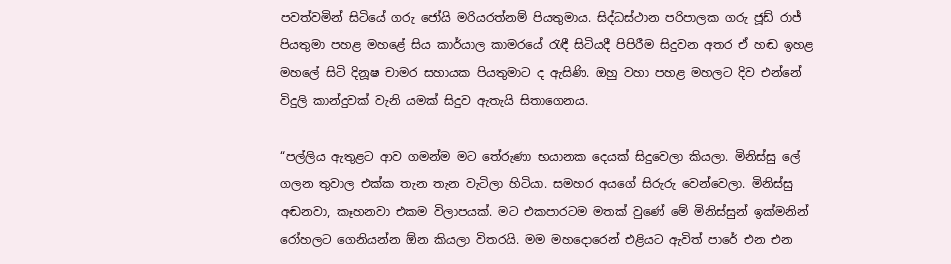පවත්වමින් සිටියේ ගරු ජෝයි මරියරත්නම් පියතුමාය. සිද්ධස්ථාන පරිපාලක ගරු ජූඩ් රාජ් පියතුමා පහළ මහළේ සිය කාර්යාල කාමරයේ රැඳී සිටියදී පිපිරීම සිදුවන අතර ඒ හඬ ඉහළ මහලේ සිටි දිනූෂ චාමර සහායක පියතුමාට ද ඇසිණි. ඔහු වහා පහළ මහලට දිව එන්නේ විදුලි කාන්දුවක් වැනි යමක් සිදුව ඇතැයි සිතාගෙනය.

“පල්ලිය ඇතුළට ආව ගමන්ම මට තේරුණා භයානක දෙයක් සිදුවෙලා කියලා. මිනිස්සු ලේ ගලන තුවාල එක්ක තැන තැන වැටිලා හිටියා. සමහර අයගේ සිරුරු වෙන්වෙලා. මිනිස්සු අඬනවා, කෑහනවා එකම විලාපයක්. මට එකපාරටම මතක් වුණේ මේ මිනිස්සුන් ඉක්මනින් රෝහලට ගෙනියන්න ඕන කියලා විතරයි. මම මහදොරෙන් එළියට ඇවිත් පාරේ එන එන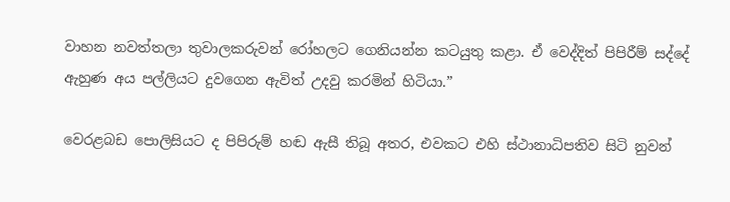වාහන නවත්තලා තුවාලකරුවන් රෝහලට ගෙනියන්න කටයුතු කළා. ඒ වෙද්දිත් පිපිරීම් සද්දේ ඇහුණ අය පල්ලියට දුවගෙන ඇවිත් උදවු කරමින් හිටියා.”

වෙරළබඩ පොලිසියට ද පිපිරුම් හඬ ඇසී තිබූ අතර, එවකට එහි ස්ථානාධිපතිව සිටි නුවන්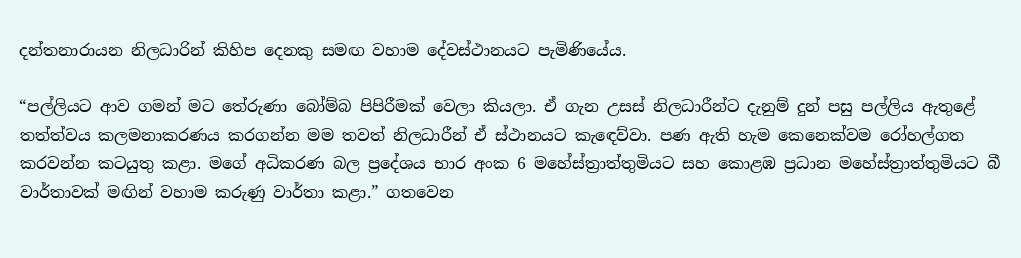දන්තනාරායන නිලධාරින් කිහිප දෙනකු සමඟ වහාම දේවස්ථානයට පැමිණියේය.

“පල්ලියට ආව ගමන් මට තේරුණා බෝම්බ පිපිරීමක් වෙලා කියලා. ඒ ගැන උසස් නිලධාරීන්ට දැනුම් දුන් පසු පල්ලිය ඇතුළේ තත්ත්වය කලමනාකරණය කරගන්න මම තවත් නිලධාරීන් ඒ ස්ථානයට කැඳෙව්වා. පණ ඇති හැම කෙනෙක්වම රෝහල්ගත කරවන්න කටයුතු කළා. මගේ අධිකරණ බල ප්‍රදේශය භාර අංක 6 මහේස්ත්‍රාත්තුමියට සහ කොළඹ ප්‍රධාන මහේස්ත්‍රාත්තුමියට බී වාර්තාවක් මඟින් වහාම කරුණු වාර්තා කළා.” ගතවෙන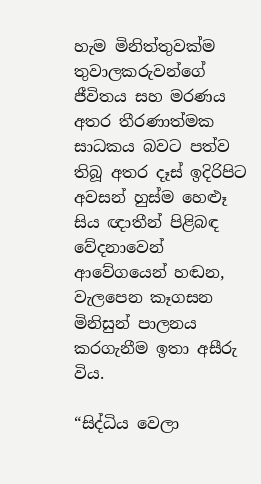හැම මිනිත්තුවක්ම තුවාලකරුවන්ගේ ජීවිතය සහ මරණය අතර තීරණාත්මක සාධකය බවට පත්ව තිබූ අතර දෑස් ඉදිරිපිට අවසන් හුස්ම හෙළුෑ සිය ඥාතීන් පිළිබඳ වේදනාවෙන් ආවේගයෙන් හඬන, වැලපෙන කෑගසන මිනිසුන් පාලනය කරගැනීම ඉතා අසීරු විය.

“සිද්ධිය වෙලා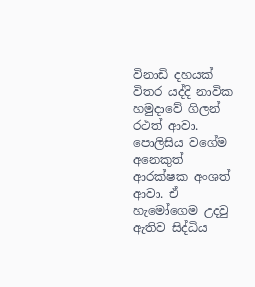විනාඩි දහයක් විතර යද්දි නාවික හමුදාවේ ගිලන් රථත් ආවා. පොලිසිය වගේම අනෙකුත් ආරක්ෂක අංශත් ආවා. ඒ හැමෝගෙම උදවු ඇතිව සිද්ධිය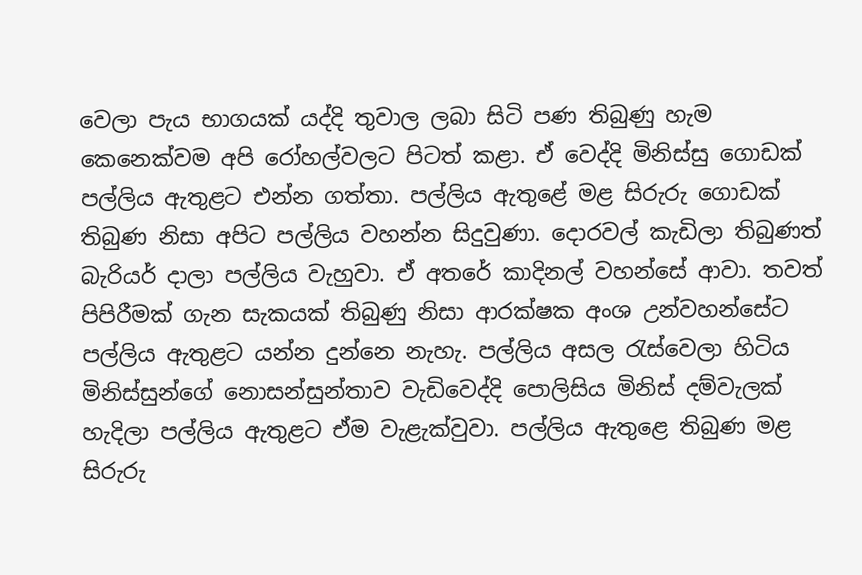වෙලා පැය භාගයක් යද්දි තුවාල ලබා සිටි පණ තිබුණු හැම කෙනෙක්වම අපි රෝහල්වලට පිටත් කළා. ඒ වෙද්දි මිනිස්සු ගොඩක් පල්ලිය ඇතුළට එන්න ගත්තා. පල්ලිය ඇතුළේ මළ සිරුරු ගොඩක් තිබුණ නිසා අපිට පල්ලිය වහන්න සිදුවුණා. දොරවල් කැඩිලා තිබුණත් බැරියර් දාලා පල්ලිය වැහුවා. ඒ අතරේ කාදිනල් වහන්සේ ආවා. තවත් පිපිරීමක් ගැන සැකයක් තිබුණු නිසා ආරක්ෂක අංශ උන්වහන්සේට පල්ලිය ඇතුළට යන්න දුන්නෙ නැහැ. පල්ලිය අසල රැස්වෙලා හිටිය මිනිස්සුන්ගේ නොසන්සුන්තාව වැඩිවෙද්දි පොලිසිය මිනිස් දම්වැලක් හැදිලා පල්ලිය ඇතුළට ඒම වැළැක්වුවා. පල්ලිය ඇතුළෙ තිබුණ මළ සිරුරු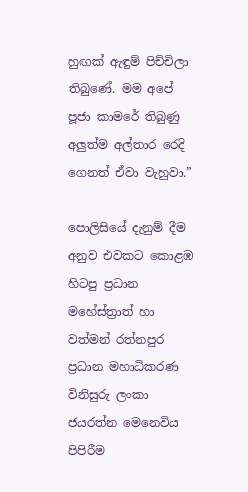හුඟක් ඇඳුම් පිච්චිලා තිබුණේ. මම අපේ පූජා කාමරේ තිබුණු අලුත්ම අල්තාර රෙදි ගෙනත් ඒවා වැහුවා.”

පොලිසියේ දැනුම් දීම අනුව එවකට කොළඹ හිටපු ප්‍රධාන මහේස්ත්‍රාත් හා වත්මන් රත්නපුර ප්‍රධාන මහාධිකරණ විනිසුරු ලංකා ජයරත්න මෙනෙවිය පිපිරීම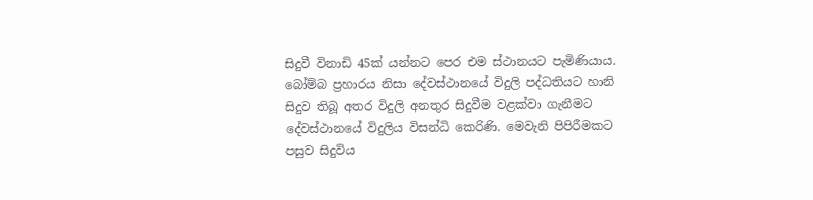සිදුවී විනාඩි 45ක් යන්නට පෙර එම ස්ථානයට පැමිණියාය. බෝම්බ ප්‍රහාරය නිසා දේවස්ථානයේ විදුලි පද්ධතියට හානි සිදුව තිබූ අතර විදුලි අනතුර සිදුවීම වළක්වා ගැනීමට දේවස්ථානයේ විදුලිය විසන්ධි කෙරිණි. මෙවැනි පිපිරීමකට පසුව සිදුවිය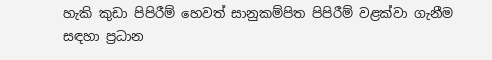හැකි කුඩා පිපිරීම් හෙවත් සානුකම්පිත පිපිරීම් වළක්වා ගැනීම සඳහා ප්‍රධාන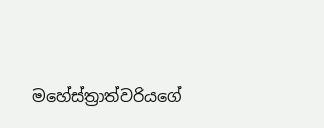මහේස්ත්‍රාත්වරියගේ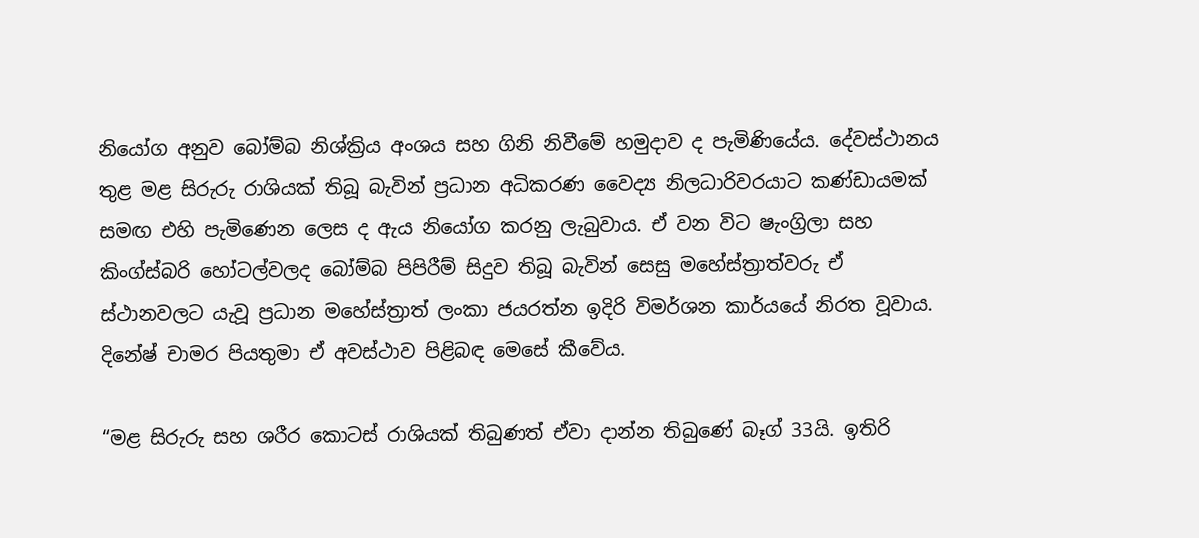නියෝග අනුව බෝම්බ නිශ්ක්‍රිය අංශය සහ ගිනි නිවීමේ හමුදාව ද පැමිණියේය. දේවස්ථානය තුළ මළ සිරුරු රාශියක් තිබූ බැවින් ප්‍රධාන අධිකරණ වෛද්‍ය නිලධාරිවරයාට කණ්ඩායමක් සමඟ එහි පැමිණෙන ලෙස ද ඇය නියෝග කරනු ලැබුවාය. ඒ වන විට ෂැංග්‍රිලා සහ කිංග්ස්බරි හෝටල්වලද බෝම්බ පිපිරීම් සිදුව තිබූ බැවින් සෙසු මහේස්ත්‍රාත්වරු ඒ ස්ථානවලට යැවූ ප්‍රධාන මහේස්ත්‍රාත් ලංකා ජයරත්න ඉදිරි විමර්ශන කාර්යයේ නිරත වූවාය. දිනේෂ් චාමර පියතුමා ඒ අවස්ථාව පිළිබඳ මෙසේ කීවේය.

“මළ සිරුරු සහ ශරීර කොටස් රාශියක් තිබුණත් ඒවා දාන්න තිබුණේ බෑග් 33යි. ඉතිරි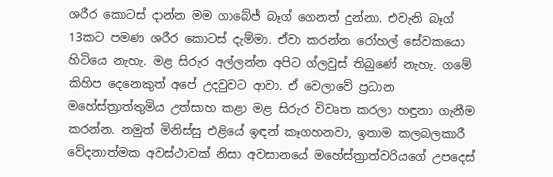ශරීර කොටස් දාන්න මම ගාබේජ් බෑග් ගෙනත් දුන්නා. එවැනි බෑග් 13කට පමණ ශරීර කොටස් දැම්මා. ඒවා කරන්න රෝහල් සේවකයො හිටියෙ නැහැ. මළ සිරුර අල්ලන්න අපිට ග්ලවුස් තිබුණේ නැහැ. ගමේ කිහිප දෙනෙකුත් අපේ උදවුවට ආවා. ඒ වෙලාවේ ප්‍රධාන මහේස්ත්‍රාත්තුමිය උත්සාහ කළා මළ සිරුර විවෘත කරලා හඳුනා ගැනීම කරන්න. නමුත් මිනිස්සු එළියේ ඉඳන් කෑගහනවා, ඉතාම කලබලකාරී වේදනාත්මක අවස්ථාවක් නිසා අවසානයේ මහේස්ත්‍රාත්වරියගේ උපදෙස්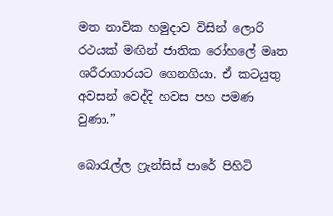මත නාවික හමුදාව විසින් ලොරි රථයක් මඟින් ජාතික රෝහලේ මෘත ශරීරාගාරයට ගෙනගියා. ඒ කටයුතු අවසන් වෙද්දි හවස පහ පමණ වුණා.”

බොරැල්ල ෆ්‍රැන්සිස් පාරේ පිහිටි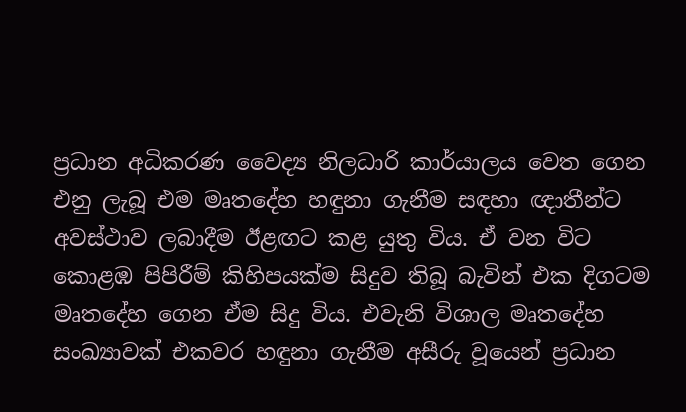ප්‍රධාන අධිකරණ වෛද්‍ය නිලධාරි කාර්යාලය වෙත ගෙන එනු ලැබූ එම මෘතදේහ හඳුනා ගැනීම සඳහා ඥාතීන්ට අවස්ථාව ලබාදීම ඊළඟට කළ යුතු විය. ඒ වන විට කොළඹ පිපිරීම් කිහිපයක්ම සිදුව තිබූ බැවින් එක දිගටම මෘතදේහ ගෙන ඒම සිදු විය. එවැනි විශාල මෘතදේහ සංඛ්‍යාවක් එකවර හඳුනා ගැනීම අසීරු වූයෙන් ප්‍රධාන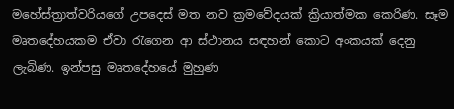මහේස්ත්‍රාත්වරියගේ උපදෙස් මත නව ක්‍රමවේදයක් ක්‍රියාත්මක කෙරිණ. සෑම මෘතදේහයකම ඒවා රැගෙන ආ ස්ථානය සඳහන් කොට අංකයක් දෙනු ලැබිණ. ඉන්පසු මෘතදේහයේ මුහුණ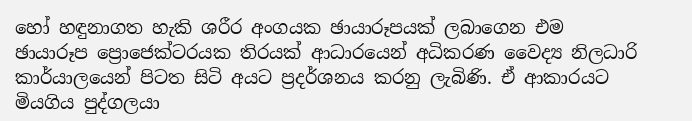හෝ හඳුනාගත හැකි ශරීර අංගයක ඡායාරූපයක් ලබාගෙන එම ඡායාරූප ‍ප්‍රොජෙක්ටරයක තිරයක් ආධාරයෙන් අධිකරණ වෛද්‍ය නිලධාරි කාර්යාලයෙන් පිටත සිටි අයට ප්‍රදර්ශනය කරනු ලැබිණි. ඒ ආකාරයට මියගිය පුද්ගලයා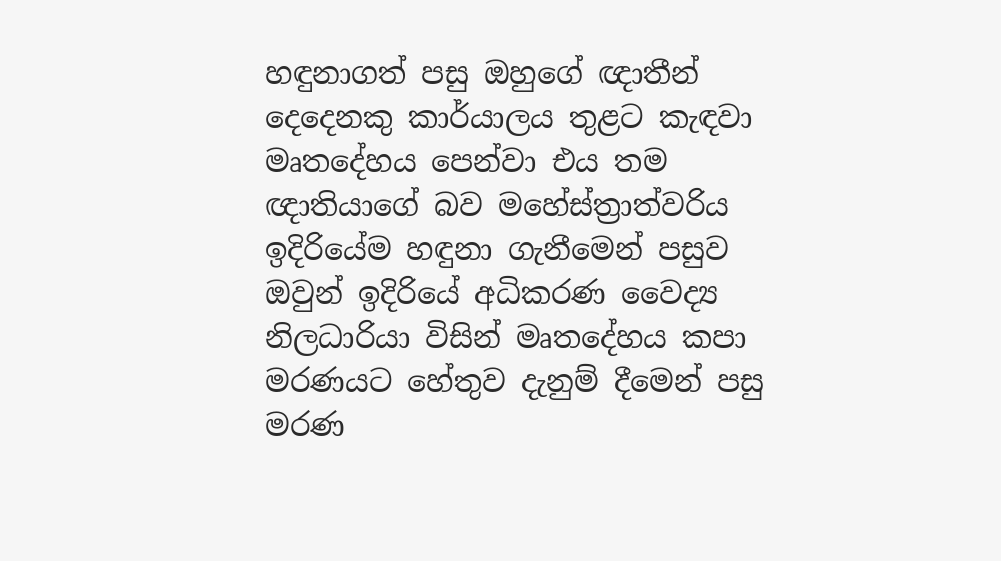හඳුනාගත් පසු ඔහුගේ ඥාතීන් දෙදෙනකු කාර්යාලය තුළට කැඳවා මෘතදේහය පෙන්වා එය තම ඥාතියාගේ බව මහේස්ත්‍රාත්වරිය ඉදිරියේම හඳුනා ගැනීමෙන් පසුව ඔවුන් ඉදිරියේ අධිකරණ වෛද්‍ය නිලධාරියා විසින් මෘතදේහය කපා මරණයට හේතුව දැනුම් දීමෙන් පසු මරණ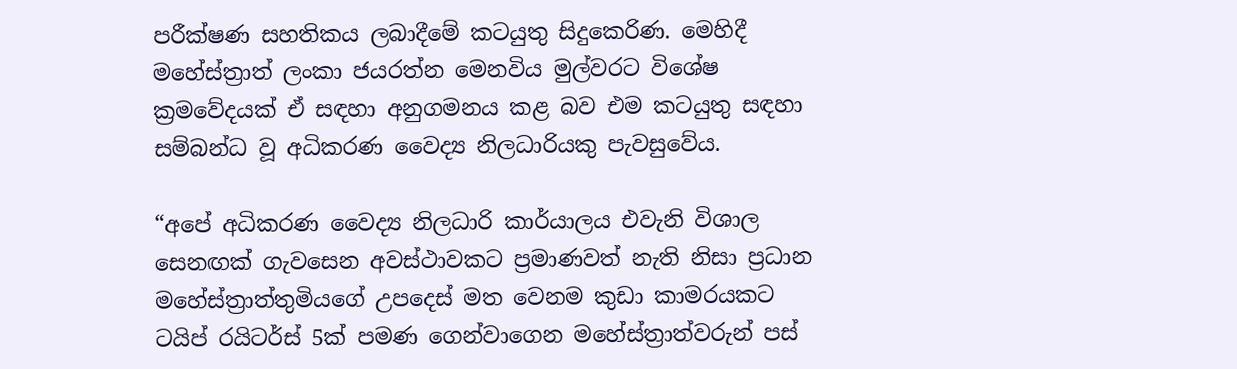පරීක්ෂණ සහතිකය ලබාදීමේ කටයුතු සිදුකෙරිණ. මෙහිදී මහේස්ත්‍රාත් ලංකා ජයරත්න මෙනවිය මුල්වරට විශේෂ ක්‍රමවේදයක් ඒ සඳහා අනුගමනය කළ බව එම කටයුතු සඳහා සම්බන්ධ වූ අධිකරණ වෛද්‍ය නිලධාරියකු පැවසුවේය.

“අපේ අධිකරණ වෛද්‍ය නිලධාරි කාර්යාලය එවැනි විශාල සෙනඟක් ගැවසෙන අවස්ථාවකට ප්‍රමාණවත් නැති නිසා ප්‍රධාන මහේස්ත්‍රාත්තුමියගේ උපදෙස් මත වෙනම කුඩා කාමරයකට ටයිප් රයිටර්ස් 5ක් පමණ ගෙන්වාගෙන මහේස්ත්‍රාත්වරුන් පස්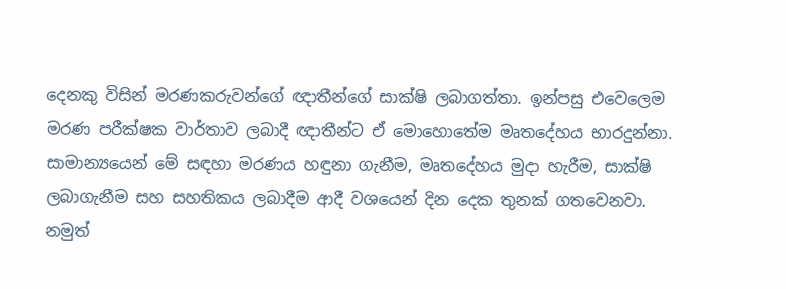දෙනකු විසින් මරණකරුවන්ගේ ඥාතීන්ගේ සාක්ෂි ලබාගත්තා. ඉන්පසු එවෙලෙම මරණ පරීක්ෂක වාර්තාව ලබාදී ඥාතීන්ට ඒ මොහොතේම මෘතදේහය භාරදුන්නා. සාමාන්‍යයෙන් මේ සඳහා මරණය හඳුනා ගැනීම, මෘතදේහය මුදා හැරීම, සාක්ෂි ලබාගැනීම සහ සහතිකය ලබාදීම ආදී වශයෙන් දින දෙක තුනක් ගතවෙනවා. නමුත්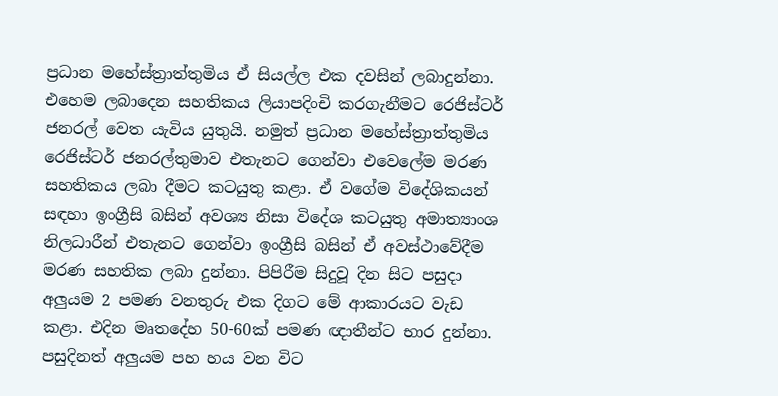ප්‍රධාන මහේස්ත්‍රාත්තුමිය ඒ සියල්ල එක දවසින් ලබාදුන්නා. එහෙම ලබාදෙන සහතිකය ලියාපදිංචි කරගැනීමට රෙජිස්ටර් ජනරල් වෙත යැවිය යුතුයි. නමුත් ප්‍රධාන මහේස්ත්‍රාත්තුමිය රෙජිස්ටර් ජනරල්තුමාව එතැනට ගෙන්වා එවෙලේම මරණ සහතිකය ලබා දීමට කටයුතු කළා. ඒ වගේම විදේශිකයන් සඳහා ඉංග්‍රීසි බසින් අවශ්‍ය නිසා විදේශ කටයුතු අමාත්‍යාංශ නිලධාරීන් එතැනට ගෙන්වා ඉංග්‍රීසි බසින් ඒ අවස්ථාවේදීම මරණ සහතික ලබා දුන්නා. පිපිරීම සිදුවූ දින සිට පසුදා අලුයම 2 පමණ වනතුරු එක දිගට මේ ආකාරයට වැඩ කළා. එදින මෘතදේහ 50-60ක් පමණ ඥාතීන්ට භාර දුන්නා. පසුදිනත් අලුයම පහ හය වන විට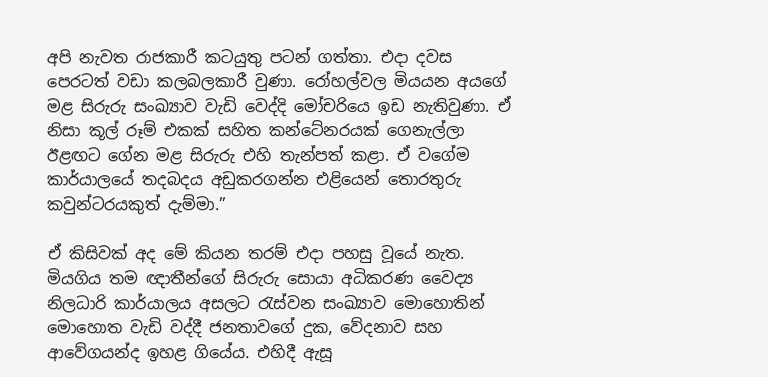අපි නැවත රාජකාරී කටයුතු පටන් ගත්තා. එදා දවස පෙරටත් වඩා කලබලකාරී වුණා. රෝහල්වල මියයන අයගේ මළ සිරුරු සංඛ්‍යාව වැඩි වෙද්දි මෝචරියෙ ඉඩ නැතිවුණා. ඒ නිසා කූල් රූම් එකක් සහිත කන්ටේනරයක් ගෙනැල්ලා ඊළඟට ගේන මළ සිරුරු එහි තැන්පත් කළා. ඒ වගේම කාර්යාලයේ තදබදය අඩුකරගන්න එළියෙන් තොරතුරු කවුන්ටරයකුත් දැම්මා.”

ඒ කිසිවක් අද මේ කියන තරම් එදා පහසු වූයේ නැත. මියගිය තම ඥාතීන්ගේ සිරුරු සොයා අධිකරණ වෛද්‍ය නිලධාරි කාර්යාලය අසලට රැස්වන සංඛ්‍යාව මොහොතින් මොහොත වැඩි වද්දී ජනතාවගේ දුක, වේදනාව සහ ආවේගයන්ද ඉහළ ගියේය. එහිදී ඇසූ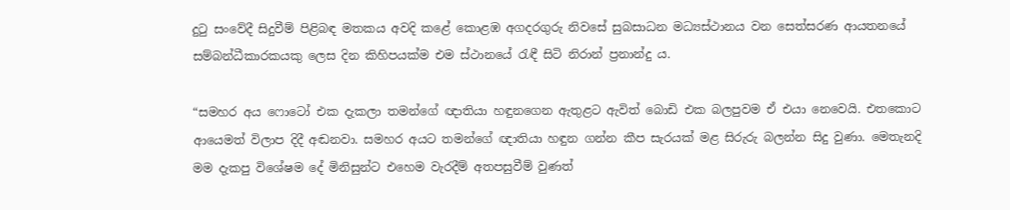දුටු සංවේදී සිදුවීම් පිළිබඳ මතකය අවදි කළේ කොළඹ අගදරගුරු නිවසේ සුබසාධන මධ්‍යස්ථානය වන සෙත්සරණ ආයතනයේ සම්බන්ධීකාරකයකු ලෙස දින කිහිපයක්ම එම ස්ථානයේ රැඳී සිටි නිරාන් ප්‍රනාන්දු ය.

“සමහර අය ෆොටෝ එක දැකලා තමන්ගේ ඥාතියා හඳුනගෙන ඇතුළට ඇවිත් බොඩි එක බලපුවම ඒ එයා නෙවෙයි. එතකොට ආයෙමත් විලාප දිදී අඬනවා. සමහර අයට තමන්ගේ ඥාතියා හඳුන ගන්න කීප සැරයක් මළ සිරුරු බලන්න සිදු වුණා. මෙතැනදි මම දැකපු විශේෂම දේ මිනිසුන්ට එහෙම වැරදීම් අතපසුවීම් වුණත්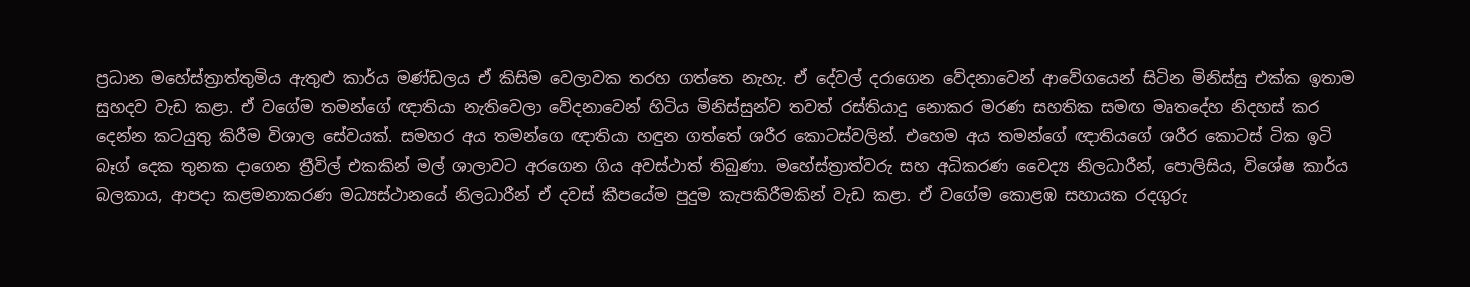ප්‍රධාන මහේස්ත්‍රාත්තුමිය ඇතුළු කාර්ය මණ්ඩලය ඒ කිසිම වෙලාවක තරහ ගත්තෙ නැහැ. ඒ දේවල් දරාගෙන වේදනාවෙන් ආවේගයෙන් සිටින මිනිස්සු එක්ක ඉතාම සුහදව වැඩ කළා. ඒ වගේම තමන්ගේ ඥාතියා නැතිවෙලා වේදනාවෙන් හිටිය මිනිස්සුන්ව තවත් රස්තියාදු නොකර මරණ සහතික සමඟ මෘතදේහ නිදහස් කර දෙන්න කටයුතු කිරීම විශාල සේවයක්. සමහර අය තමන්ගෙ ඥාතියා හඳුන ගත්තේ ශරීර කොටස්වලින්. එහෙම අය තමන්ගේ ඥාතියගේ ශරීර කොටස් ටික ඉටි බෑග් දෙක තුනක දාගෙන ත්‍රීවිල් එකකින් මල් ශාලාවට අරගෙන ගිය අවස්ථාත් තිබුණා. මහේස්ත්‍රාත්වරු සහ අධිකරණ වෛද්‍ය නිලධාරීන්, පොලිසිය, විශේෂ කාර්ය බලකාය, ආපදා කළමනාකරණ මධ්‍යස්ථානයේ නිලධාරීන් ඒ දවස් කීපයේම පුදුම කැපකිරීමකින් වැඩ කළා. ඒ වගේම කොළඹ සහායක රදගුරු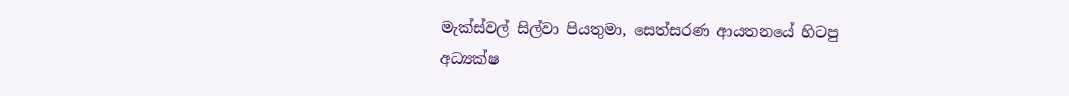මැක්ස්වල් සිල්වා පියතුමා, සෙත්සරණ ආයතනයේ හිටපු අධ්‍යක්ෂ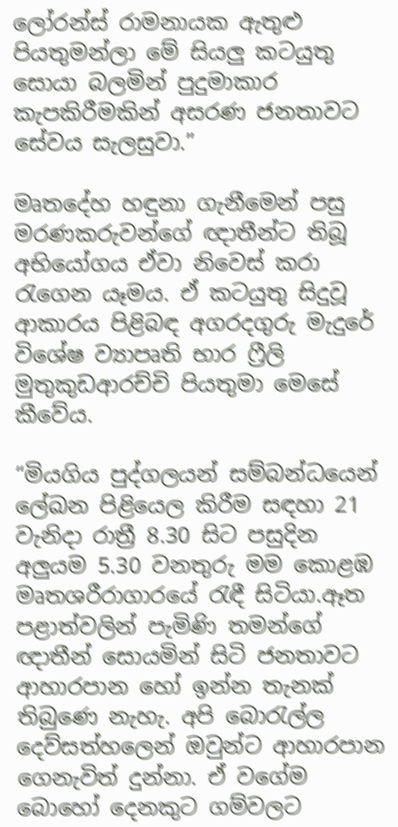ලෝරන්ස් රාමනායක ඇතුළු පියතුමන්ලා මේ සියලු කටයුතු සොයා බලමින් පුදුමාකාර කැපකිරීමකින් අසරණ ජනතාවට සේවය සැලසුවා.”

මෘතදේහ හඳුනා ගැනීමෙන් පසු මරණකරුවන්ගේ ඥාතීන්ට තිබූ අභියෝගය ඒවා නිවෙස් කරා රැගෙන යෑමය. ඒ කටයුතු සිදුවූ ආකාරය පිළිබඳ අගරදගුරු මැදුරේ විශේෂ ව්‍යාපෘති භාර ෆ්‍රීලි මුතුකුඩආරච්චි පියතුමා මෙසේ කීවේය.

“මියගිය පුද්ගලයන් සම්බන්ධයෙන් ලේඛන පිළියෙල කිරීම සඳහා 21 වැනිදා රාත්‍රී 8.30 සිට පසුදින අලුයම 5.30 වනතුරු මම කොළඹ මෘතශරීරාගාරයේ රැඳී සිටියා.ඈත පළාත්වලින් පැමිණි තමන්ගේ ඥාතීන් සොයමින් සිටි ජනතාවට ආහාරපාන හෝ ඉන්න තැනක් තිබුණෙ නැහැ. අපි බොරැල්ල දෙව්සත්හලෙන් ඔවුන්ට ආහාරපාන ගෙනැවිත් දුන්නා. ඒ වගේම බොහෝ දෙනකුට ගම්වලට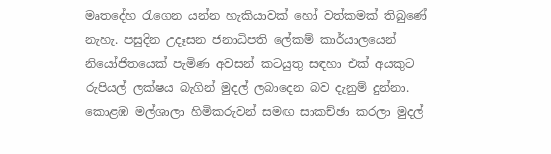මෘතදේහ රැගෙන යන්න හැකියාවක් හෝ වත්කමක් තිබුණේ නැහැ. පසුදින උදෑසන ජනාධිපති ලේකම් කාර්යාලයෙන් නියෝජිතයෙක් පැමිණ අවසන් කටයුතු සඳහා එක් අයකුට රුපියල් ලක්ෂය බැගින් මුදල් ලබාදෙන බව දැනුම් දුන්නා. කොළඹ මල්ශාලා හිමිකරුවන් සමඟ සාකච්ඡා කරලා මුදල්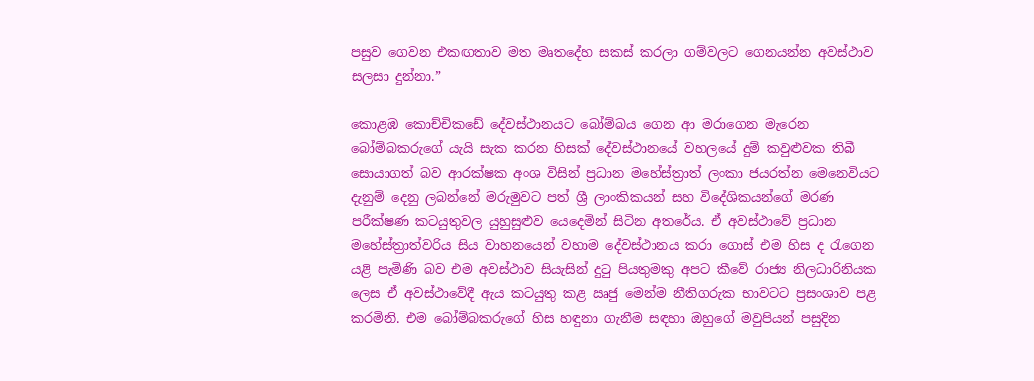පසුව ගෙවන එකඟතාව මත මෘතදේහ සකස් කරලා ගම්වලට ගෙනයන්න අවස්ථාව සලසා දුන්නා.”

කොළඹ කොච්චිකඩේ දේවස්ථානයට බෝම්බය ගෙන ආ මරාගෙන මැරෙන බෝම්බකරුගේ යැයි සැක කරන හිසක් දේවස්ථානයේ වහලයේ දුම් කවුළුවක තිබී සොයාගත් බව ආරක්ෂක අංශ විසින් ප්‍රධාන මහේස්ත්‍රාත් ලංකා ජයරත්න මෙනෙවියට දැනුම් දෙනු ලබන්නේ මරුමුවට පත් ශ්‍රී ලාංකිකයන් සහ විදේශිකයන්ගේ මරණ පරීක්ෂණ කටයුතුවල යුහුසුළුව යෙදෙමින් සිටින අතරේය. ඒ අවස්ථාවේ ප්‍රධාන මහේස්ත්‍රාත්වරිය සිය වාහනයෙන් වහාම දේවස්ථානය කරා ගොස් එම හිස ද රැගෙන යළි පැමිණි බව එම අවස්ථාව සියැසින් දුටු පියතුමකු අපට කීවේ රාජ්‍ය නිලධාරිනියක ලෙස ඒ අවස්ථාවේදී ඇය කටයුතු කළ ඍජු මෙන්ම නීතිගරුක භාවටට ප්‍රසංශාව පළ කරමිනි. එම බෝම්බකරුගේ හිස හඳුනා ගැනීම සඳහා ඔහුගේ මවුපියන් පසුදින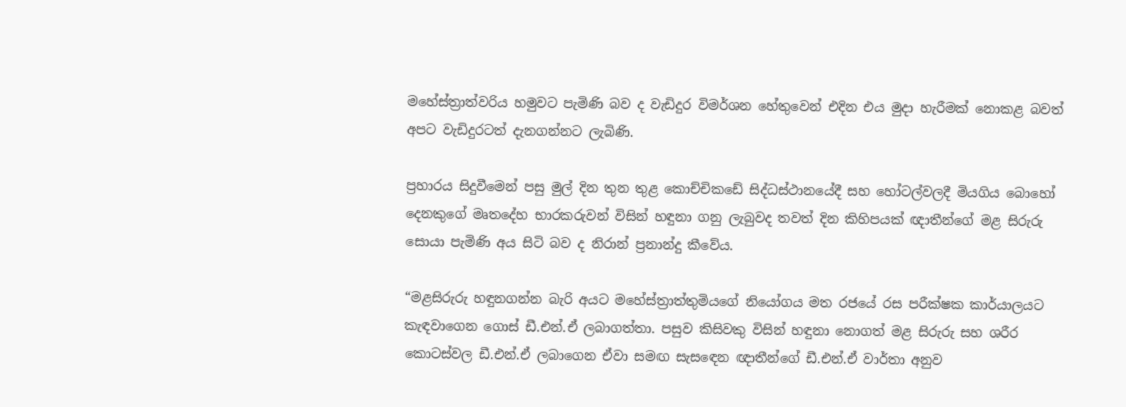මහේස්ත්‍රාත්වරිය හමුවට පැමිණි බව ද වැඩිදුර විමර්ශන හේතුවෙන් එදින එය මුදා හැරීමක් නොකළ බවත් අපට වැඩිදුරටත් දැනගන්නට ලැබිණි.

ප්‍රහාරය සිදුවීමෙන් පසු මුල් දින තුන තුළ කොච්චිකඩේ සිද්ධස්ථානයේදී සහ හෝටල්වලදී මියගිය බොහෝ දෙනකුගේ මෘතදේහ භාරකරුවන් විසින් හඳුනා ගනු ලැබුවද තවත් දින කිහිපයක් ඥාතීන්ගේ මළ සිරුරු සොයා පැමිණි අය සිටි බව ද නිරාන් ප්‍රනාන්දු කීවේය.

“මළසිරුරු හඳුනගන්න බැරි අයට මහේස්ත්‍රාත්තුමියගේ නියෝගය මත රජයේ රස පරීක්ෂක කාර්යාලයට කැඳවාගෙන ගොස් ඩී.එන්.ඒ ලබාගත්තා. පසුව කිසිවකු විසින් හඳුනා නොගත් මළ සිරුරු සහ ශරීර කොටස්වල ඩී.එන්.ඒ ලබාගෙන ඒවා සමඟ සැසඳෙන ඥාතීන්ගේ ඩී.එන්.ඒ වාර්තා අනුව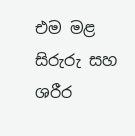එම මළ සිරුරු සහ ශරීර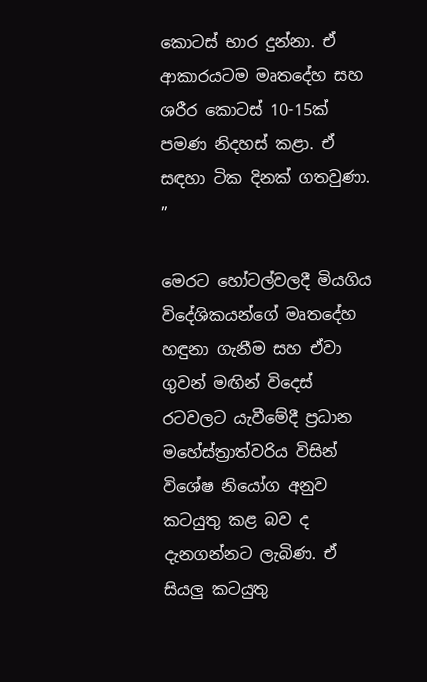කොටස් භාර දුන්නා. ඒ ආකාරයටම මෘතදේහ සහ ශරීර කොටස් 10-15ක් පමණ නිදහස් කළා. ඒ සඳහා ටික දිනක් ගතවුණා. ”

මෙරට හෝටල්වලදී මියගිය විදේශිකයන්ගේ මෘතදේහ හඳුනා ගැනීම සහ ඒවා ගුවන් මඟින් විදෙස් රටවලට යැවීමේදී ප්‍රධාන මහේස්ත්‍රාත්වරිය විසින් විශේෂ නියෝග අනුව කටයුතු කළ බව ද දැනගන්නට ලැබිණ. ඒ සියලු කටයුතු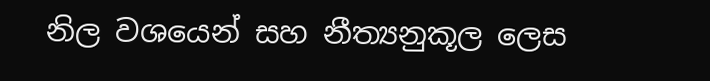නිල වශයෙන් සහ නීත්‍යනුකූල ලෙස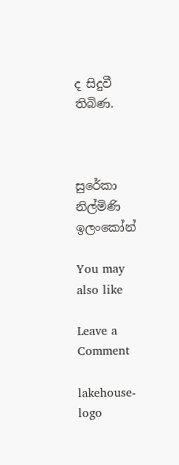ද සිදුවී තිබිණ.



සුරේකා නිල්මිණි ඉලංකෝන්

You may also like

Leave a Comment

lakehouse-logo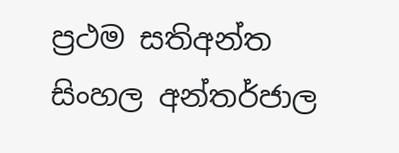ප්‍රථම සතිඅන්ත සිංහල අන්තර්ජාල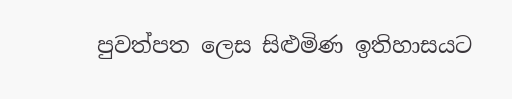පුවත්පත ලෙස සිළුමිණ ඉතිහාසයට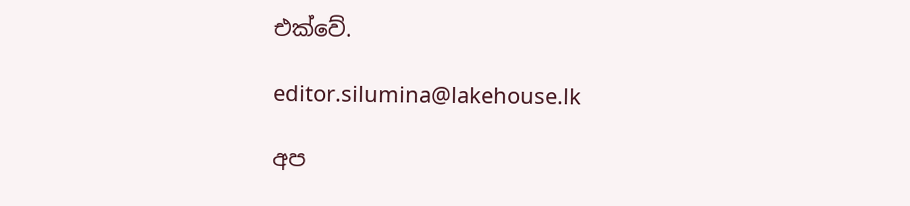එක්වේ.

editor.silumina@lakehouse.lk

අප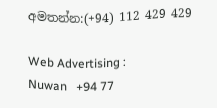අමතන්න:(+94) 112 429 429

Web Advertising :
Nuwan   +94 77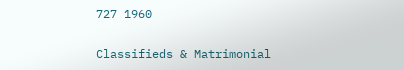727 1960

Classifieds & Matrimonial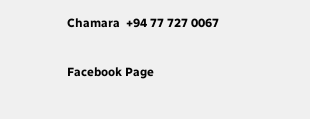Chamara  +94 77 727 0067

Facebook Page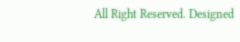All Right Reserved. Designed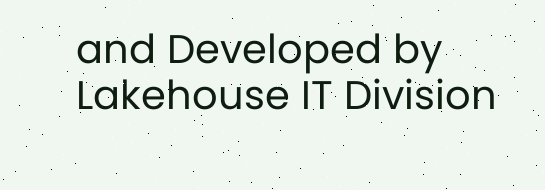and Developed by Lakehouse IT Division